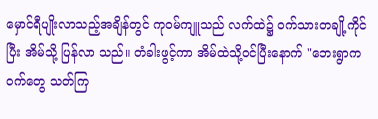မှောင်ရီပျိုးလာသည့်အချိန်တွင် ကုဝမ်ကျူသည် လက်ထဲ၌ ဝက်သားတချို့ကိုင်ပြီး အိမ်သို့ ပြန်လာ သည်။ တံခါးဖွင့်ကာ အိမ်ထဲသို့ဝင်ပြီးနောက် "ဘေးရွာက ဝက်တွေ သတ်ကြ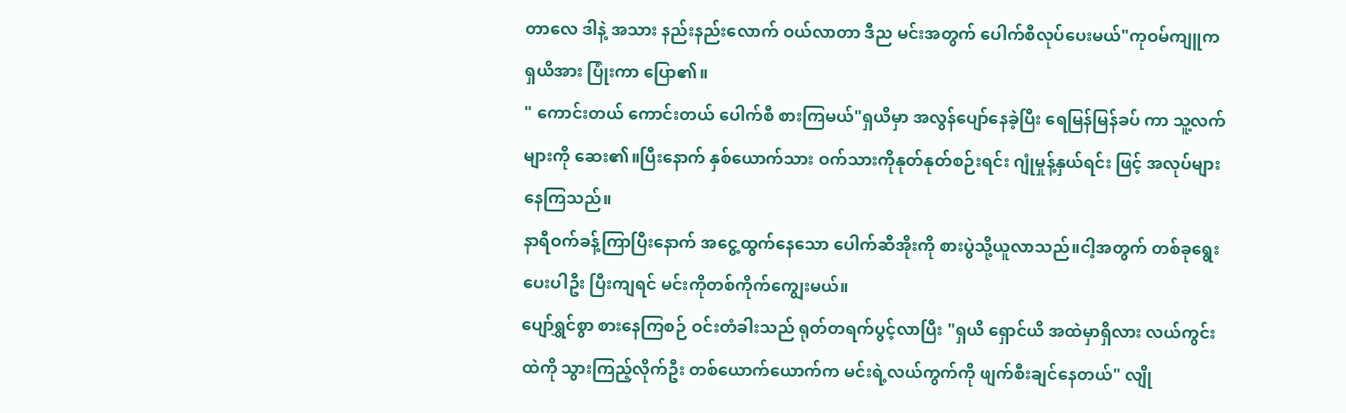တာလေ ဒါနဲ့ အသား နည်းနည်းလောက် ဝယ်လာတာ ဒီည မင်းအတွက် ပေါက်စီလုပ်ပေးမယ်"ကုဝမ်ကျူက ရှယိအား ပြုံးကာ ပြော၏။
" ကောင်းတယ် ကောင်းတယ် ပေါက်စီ စားကြမယ်"ရှယိမှာ အလွန်ပျော်နေခဲ့ပြီး ရေမြန်မြန်ခပ် ကာ သူ့လက်များကို ဆေး၏။ပြီးနောက် နှစ်ယောက်သား ဝက်သားကိုနုတ်နုတ်စဉ်းရင်း ဂျုံမှုန့်နှယ်ရင်း ဖြင့် အလုပ်များနေကြသည်။
နာရီဝက်ခန့်ကြာပြီးနောက် အငွေ့ထွက်နေသော ပေါက်ဆီအိုးကို စားပွဲသို့ယူလာသည်။ငါ့အတွက် တစ်ခုရွေးပေးပါဦး ပြီးကျရင် မင်းကိုတစ်ကိုက်ကျွေးမယ်။
ပျော်ရွှင်စွာ စားနေကြစဉ် ဝင်းတံခါးသည် ရုတ်တရက်ပွင့်လာပြီး "ရှယိ ရှောင်ယိ အထဲမှာရှိလား လယ်ကွင်းထဲကို သွားကြည့်လိုက်ဦး တစ်ယောက်ယောက်က မင်းရဲ့လယ်ကွက်ကို ဖျက်စီးချင်နေတယ်" လျို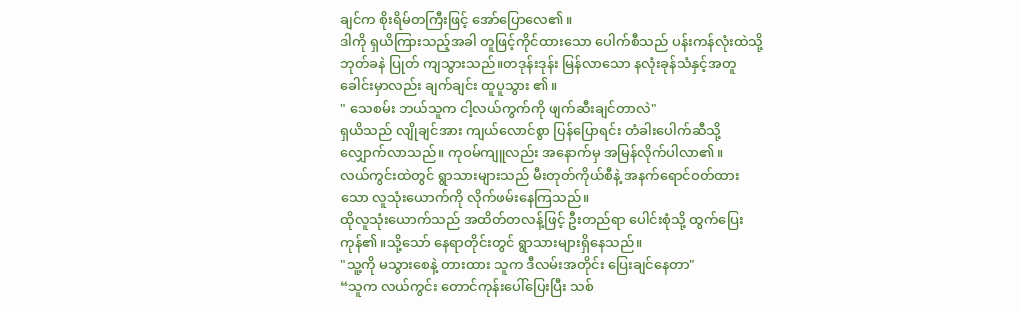ချင်က စိုးရိမ်တကြီးဖြင့် အော်ပြောလေ၏။
ဒါကို ရှယိကြားသည့်အခါ တူဖြင့်ကိုင်ထားသော ပေါက်စီသည် ပန်းကန်လုံးထဲသို့ ဘုတ်ခနဲ ပြုတ် ကျသွားသည်။တဒုန်းဒုန်း မြန်လာသော နလုံးခုန်သံနှင့်အတူ ခေါင်းမှာလည်း ချက်ချင်း ထူပူသွား ၏။
" သေစမ်း ဘယ်သူက ငါ့လယ်ကွက်ကို ဖျက်ဆီးချင်တာလဲ"
ရှယိသည် လျိုချင်အား ကျယ်လောင်စွာ ပြန်ပြောရင်း တံခါးပေါက်ဆီသို့ လျှောက်လာသည်။ ကုဝမ်ကျူလည်း အနောက်မှ အမြန်လိုက်ပါလာ၏။
လယ်ကွင်းထဲတွင် ရွာသားများသည် မီးတုတ်ကိုယ်စီနဲ့ အနက်ရောင်ဝတ်ထားသော လူသုံးယောက်ကို လိုက်ဖမ်းနေကြသည်။
ထိုလူသုံးယောက်သည် အထိတ်တလန့်ဖြင့် ဦးတည်ရာ ပေါင်းစုံသို့ ထွက်ပြေးကုန်၏။သို့သော် နေရာတိုင်းတွင် ရွာသားများရှိနေသည်။
"သူ့ကို မသွားစေနဲ့ တားထား သူက ဒီလမ်းအတိုင်း ပြေးချင်နေတာ"
“သူက လယ်ကွင်း တောင်ကုန်းပေါ်ပြေးပြီး သစ်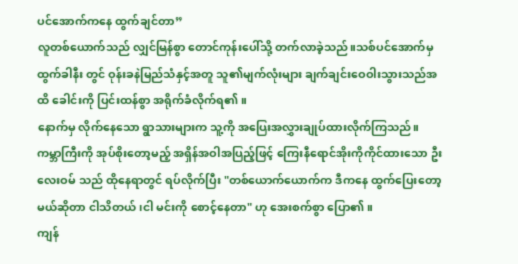ပင်အောက်ကနေ ထွက်ချင်တာ”
လူတစ်ယောက်သည် လျှင်မြန်စွာ တောင်ကုန်းပေါ်သို့ တက်လာခဲ့သည်။သစ်ပင်အောက်မှ ထွက်ခါနီး တွင် ဝုန်းခနဲမြည်သံနှင့်အတူ သူ၏မျက်လုံးများ ချက်ချင်းဝေဝါးသွားသည်အထိ ခေါင်းကို ပြင်းထန်စွာ အရိုက်ခံလိုက်ရ၏။
နောက်မှ လိုက်နေသော ရွာသားများက သူ့ကို အပြေးအလွှားချုပ်ထားလိုက်ကြသည်။
ကမ္ဘာကြီးကို အုပ်စိုးတော့မည့် အရှိန်အဝါအပြည့်ဖြင့် ကြေးနီရောင်အိုးကိုကိုင်ထားသော ဦးလေးဝမ် သည် ထိုနေရာတွင် ရပ်လိုက်ပြီး "တစ်ယောက်ယောက်က ဒီကနေ ထွက်ပြေးတော့မယ်ဆိုတာ ငါသိတယ် ၊ငါ မင်းကို စောင့်နေတာ" ဟု အေးစက်စွာ ပြော၏။
ကျန်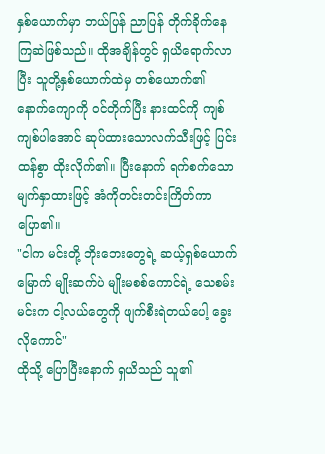နှစ်ယောက်မှာ ဘယ်ပြန် ညာပြန် တိုက်ခိုက်နေကြဆဲဖြစ်သည်။ ထိုအချိန်တွင် ရှယိရောက်လာပြီး သူတို့နှစ်ယောက်ထဲမှ တစ်ယောက်၏ နောက်ကျောကို ဝင်တိုက်ပြီး နားထင်ကို ကျစ်ကျစ်ပါအောင် ဆုပ်ထားသောလက်သီးဖြင့် ပြင်းထန်စွာ ထိုးလိုက်၏။ ပြီးနောက် ရက်စက်သော မျက်နှာထားဖြင့် အံကိုတင်းတင်းကြိတ်ကာ ပြော၏။
"ငါက မင်းတို့ ဘိုးဘေးတွေရဲ့ ဆယ့်ရှစ်ယောက်မြောက် မျိုးဆက်ပဲ မျိုးမစစ်ကောင်ရဲ့ သေစမ်း မင်းက ငါ့လယ်တွေကို ဖျက်စီးရဲတယ်ပေါ့ ခွေးလိုကောင်"
ထိုသို့ ပြောပြီးနောက် ရှယိသည် သူ၏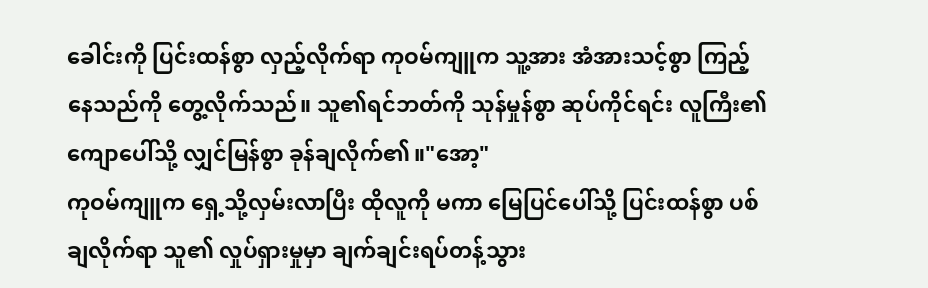ခေါင်းကို ပြင်းထန်စွာ လှည့်လိုက်ရာ ကုဝမ်ကျူက သူ့အား အံအားသင့်စွာ ကြည့်နေသည်ကို တွေ့လိုက်သည်။ သူ၏ရင်ဘတ်ကို သုန်မှုန်စွာ ဆုပ်ကိုင်ရင်း လူကြီး၏ ကျောပေါ်သို့ လျှင်မြန်စွာ ခုန်ချလိုက်၏။"အော့"
ကုဝမ်ကျူက ရှေ့သို့လှမ်းလာပြီး ထိုလူကို မကာ မြေပြင်ပေါ်သို့ ပြင်းထန်စွာ ပစ်ချလိုက်ရာ သူ၏ လှုပ်ရှားမှုမှာ ချက်ချင်းရပ်တန့်သွား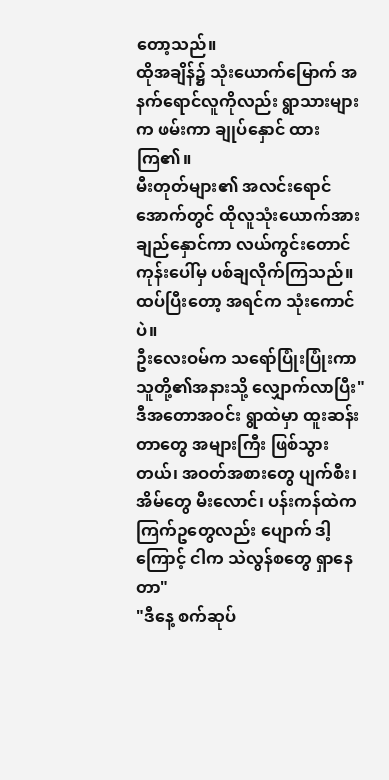တော့သည်။
ထိုအချိန်၌ သုံးယောက်မြောက် အနက်ရောင်လူကိုလည်း ရွာသားများက ဖမ်းကာ ချုပ်နှောင် ထားကြ၏။
မီးတုတ်များ၏ အလင်းရောင်အောက်တွင် ထိုလူသုံးယောက်အား ချည်နှောင်ကာ လယ်ကွင်းတောင် ကုန်းပေါ်မှ ပစ်ချလိုက်ကြသည်။ ထပ်ပြီးတော့ အရင်က သုံးကောင်ပဲ။
ဦးလေးဝမ်က သရော်ပြုံးပြုံးကာ သူတို့၏အနားသို့ လျှောက်လာပြီး"ဒီအတောအဝင်း ရွာထဲမှာ ထူးဆန်းတာတွေ အများကြီး ဖြစ်သွားတယ်၊ အဝတ်အစားတွေ ပျက်စီး၊အိမ်တွေ မီးလောင်၊ ပန်းကန်ထဲက ကြက်ဥတွေလည်း ပျောက် ဒါ့ကြောင့် ငါက သဲလွန်စတွေ ရှာနေတာ"
"ဒီနေ့ စက်ဆုပ်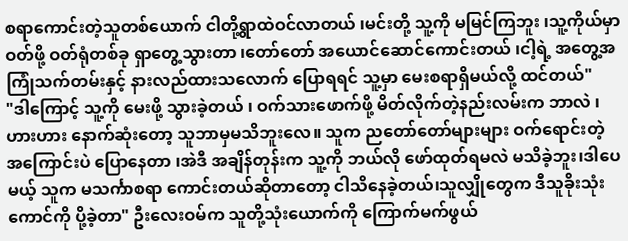စရာကောင်းတဲ့သူတစ်ယောက် ငါတို့ရွာထဲဝင်လာတယ် ၊မင်းတို့ သူ့ကို မမြင်ကြဘူး ၊သူ့ကိုယ်မှာဝတ်ဖို့ ဝတ်ရုံတစ်ခု ရှာတွေ့သွားတာ ၊တော်တော် အယောင်ဆောင်ကောင်းတယ် ၊ငါ့ရဲ့ အတွေ့အကြုံသက်တမ်းနှင့် နားလည်ထားသလောက် ပြောရရင် သူ့မှာ မေးစရာရှိမယ်လို့ ထင်တယ်"
"ဒါကြောင့် သူ့ကို မေးဖို့ သွားခဲ့တယ် ၊ ဝက်သားဖောက်ဖို့ မိတ်လိုက်တဲ့နည်းလမ်းက ဘာလဲ ၊ ဟားဟား နောက်ဆုံးတော့ သူဘာမှမသိဘူးလေ။ သူက ညတော်တော်များများ ဝက်ရောင်းတဲ့ အကြောင်းပဲ ပြောနေတာ ၊အဲဒီ အချိန်တုန်းက သူ့ကို ဘယ်လို ဖော်ထုတ်ရမလဲ မသိခဲ့ဘူး၊ဒါပေမယ့် သူက မသင်္ကာစရာ ကောင်းတယ်ဆိုတာတော့ ငါသိနေခဲ့တယ်၊သူလျှိုတွေက ဒီသူခိုးသုံးကောင်ကို ပို့ခဲ့တာ" ဦးလေးဝမ်က သူတို့သုံးယောက်ကို ကြောက်မက်ဖွယ်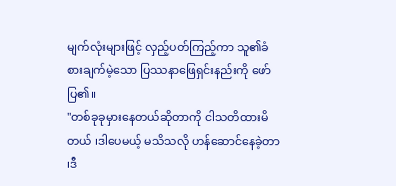မျက်လုံးများဖြင့် လှည့်ပတ်ကြည့်ကာ သူ၏ခံစားချက်မဲ့သော ပြဿနာဖြေရှင်းနည်းကို ဖော်ပြ၏။
"တစ်ခုခုမှားနေတယ်ဆိုတာကို ငါသတိထားမိတယ် ၊ဒါပေမယ့် မသိသလို ဟန်ဆောင်နေခဲ့တာ ၊ဒီ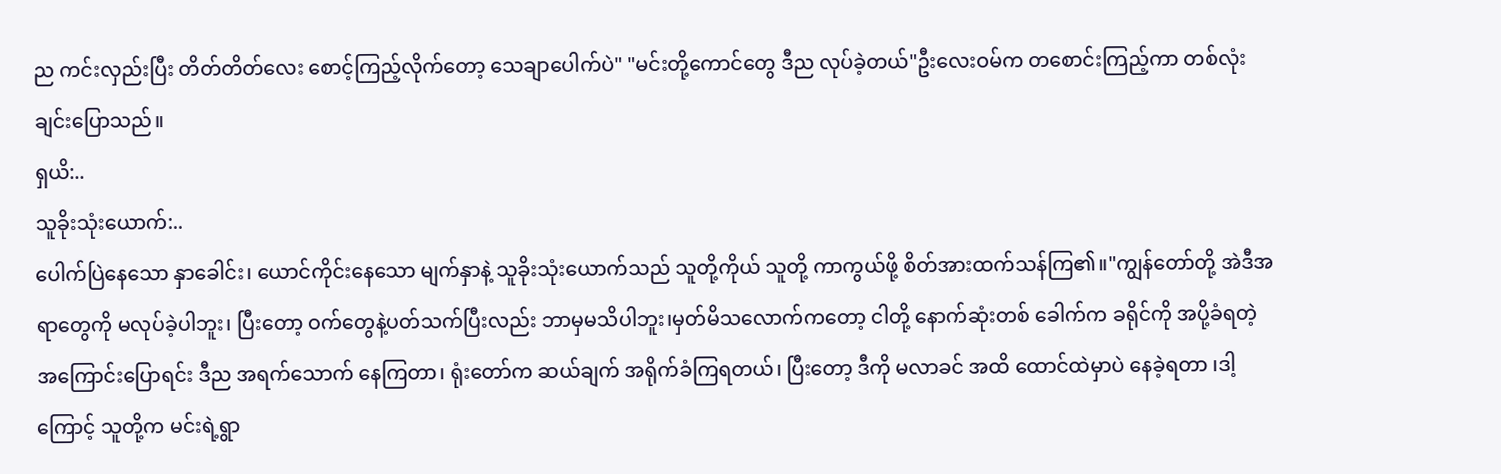ည ကင်းလှည်းပြီး တိတ်တိတ်လေး စောင့်ကြည့်လိုက်တော့ သေချာပေါက်ပဲ" "မင်းတို့ကောင်တွေ ဒီည လုပ်ခဲ့တယ်"ဦးလေးဝမ်က တစောင်းကြည့်ကာ တစ်လုံးချင်းပြောသည်။
ရှယိ:..
သူခိုးသုံးယောက်:..
ပေါက်ပြဲနေသော နှာခေါင်း၊ ယောင်ကိုင်းနေသော မျက်နှာနဲ့ သူခိုးသုံးယောက်သည် သူတို့ကိုယ် သူတို့ ကာကွယ်ဖို့ စိတ်အားထက်သန်ကြ၏။"ကျွန်တော်တို့ အဲဒီအရာတွေကို မလုပ်ခဲ့ပါဘူး၊ ပြီးတော့ ဝက်တွေနဲ့ပတ်သက်ပြီးလည်း ဘာမှမသိပါဘူး၊မှတ်မိသလောက်ကတော့ ငါတို့ နောက်ဆုံးတစ် ခေါက်က ခရိုင်ကို အပို့ခံရတဲ့အကြောင်းပြောရင်း ဒီည အရက်သောက် နေကြတာ၊ ရုံးတော်က ဆယ်ချက် အရိုက်ခံကြရတယ်၊ ပြီးတော့ ဒီကို မလာခင် အထိ ထောင်ထဲမှာပဲ နေခဲ့ရတာ ၊ဒါ့ကြောင့် သူတို့က မင်းရဲ့ရွာ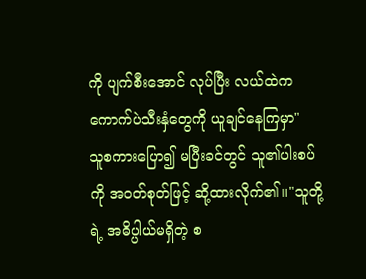ကို ပျက်စီးအောင် လုပ်ပြီး လယ်ထဲက ကောက်ပဲသီးနှံတွေကို ယူချင်နေကြမှာ"
သူစကားပြော၍ မပြီးခင်တွင် သူ၏ပါးစပ်ကို အဝတ်စုတ်ဖြင့် ဆို့ထားလိုက်၏။"သူတို့ရဲ့ အဓိပ္ပါယ်မရှိတဲ့ စ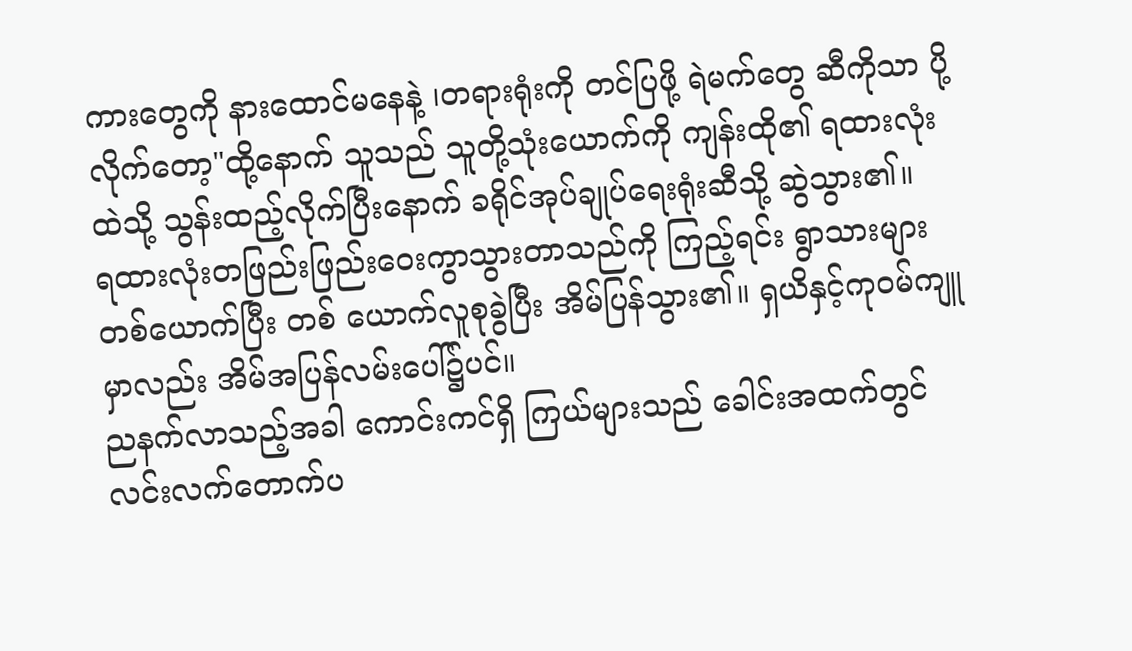ကားတွေကို နားထောင်မနေနဲ့ ၊တရားရုံးကို တင်ပြဖို့ ရဲမက်တွေ ဆီကိုသာ ပို့လိုက်တော့"ထို့နောက် သူသည် သူတို့သုံးယောက်ကို ကျန်းထို၏ ရထားလုံးထဲသို့ သွန်းထည့်လိုက်ပြီးနောက် ခရိုင်အုပ်ချုပ်ရေးရုံးဆီသို့ ဆွဲသွား၏။
ရထားလုံးတဖြည်းဖြည်းဝေးကွာသွားတာသည်ကို ကြည့်ရင်း ရွာသားများ တစ်ယောက်ပြီး တစ် ယောက်လူစုခွဲပြီး အိမ်ပြန်သွား၏။ ရှယိနှင့်ကုဝမ်ကျူမှာလည်း အိမ်အပြန်လမ်းပေါ်၌ပင်။
ညနက်လာသည့်အခါ ကောင်းကင်ရှိ ကြယ်များသည် ခေါင်းအထက်တွင် လင်းလက်တောက်ပ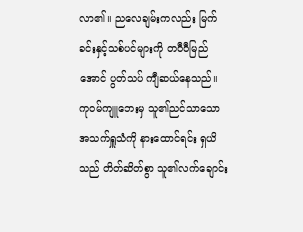လာ၏။ ညလေချမ်းကလည်း မြက်ခင်းနှင့်သစ်ပင်များကို တဝီဝီမြည်အောင် ပွတ်သပ် ကျီဆယ်နေသည်။
ကုဝမ်ကျူဘေးမှ သူ၏ညင်သာသော အသက်ရှူသံကို နားထောင်ရင်း ရှယိသည် တိတ်ဆိတ်စွာ သူ၏လက်ချောင်း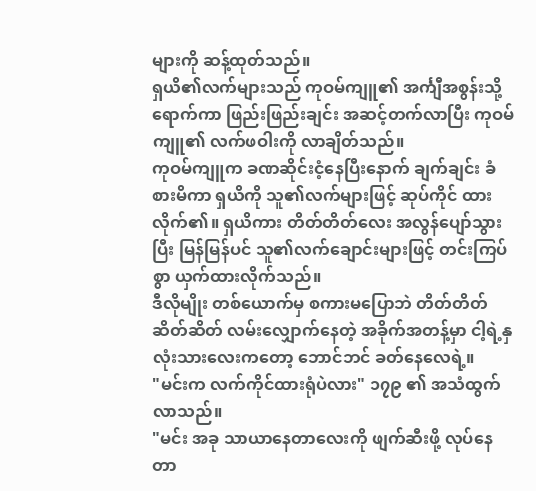များကို ဆန့်ထုတ်သည်။
ရှယိ၏လက်များသည် ကုဝမ်ကျူ၏ အင်္ကျီအစွန်းသို့ ရောက်ကာ ဖြည်းဖြည်းချင်း အဆင့်တက်လာပြီး ကုဝမ်ကျူ၏ လက်ဖဝါးကို လာချိတ်သည်။
ကုဝမ်ကျူက ခဏဆိုင်းငံ့နေပြီးနောက် ချက်ချင်း ခံစားမိကာ ရှယိကို သူ၏လက်များဖြင့် ဆုပ်ကိုင် ထားလိုက်၏။ ရှယိကား တိတ်တိတ်လေး အလွန်ပျော်သွားပြီး မြန်မြန်ပင် သူ၏လက်ချောင်းများဖြင့် တင်းကြပ်စွာ ယှက်ထားလိုက်သည်။
ဒီလိုမျိုး တစ်ယောက်မှ စကားမပြောဘဲ တိတ်တိတ်ဆိတ်ဆိတ် လမ်းလျှောက်နေတဲ့ အခိုက်အတန့်မှာ ငါ့ရဲ့နှလုံးသားလေးကတော့ ဘောင်ဘင် ခတ်နေလေရဲ့။
"မင်းက လက်ကိုင်ထားရုံပဲလား" ၁၇၉ ၏ အသံထွက်လာသည်။
"မင်း အခု သာယာနေတာလေးကို ဖျက်ဆီးဖို့ လုပ်နေတာ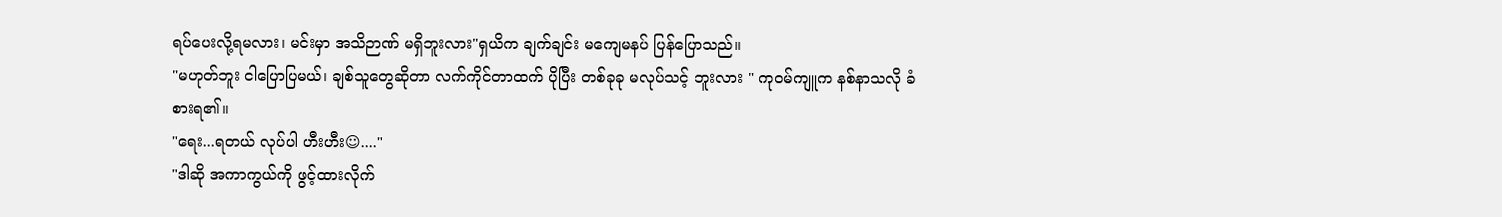ရပ်ပေးလို့ရမလား၊ မင်းမှာ အသိဉာဏ် မရှိဘူးလား"ရှယိက ချက်ချင်း မကျေမနပ် ပြန်ပြောသည်။
"မဟုတ်ဘူး ငါပြောပြမယ်၊ ချစ်သူတွေဆိုတာ လက်ကိုင်တာထက် ပိုပြီး တစ်ခုခု မလုပ်သင့် ဘူးလား " ကုဝမ်ကျူက နစ်နာသလို ခံစားရ၏။
"ရေး...ရတယ် လုပ်ပါ ဟီးဟီး☺...."
"ဒါဆို အကာကွယ်ကို ဖွင့်ထားလိုက်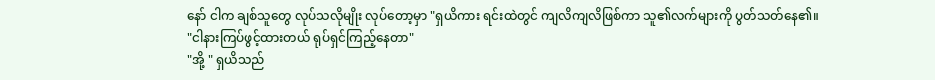နော် ငါက ချစ်သူတွေ လုပ်သလိုမျိုး လုပ်တော့မှာ "ရှယိကား ရင်းထဲတွင် ကျလိကျလိဖြစ်ကာ သူ၏လက်များကို ပွတ်သတ်နေ၏။
"ငါနားကြပ်ဖွင့်ထားတယ် ရုပ်ရှင်ကြည့်နေတာ"
"အို့ " ရှယိသည်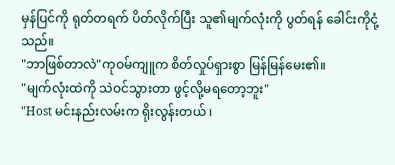မှန်ပြင်ကို ရုတ်တရက် ပိတ်လိုက်ပြီး သူ၏မျက်လုံးကို ပွတ်ရန် ခေါင်းကိုငုံ့သည်။
"ဘာဖြစ်တာလဲ"ကုဝမ်ကျူက စိတ်လှုပ်ရှားစွာ မြန်မြန်မေး၏။
"မျက်လုံးထဲကို သဲဝင်သွားတာ ဖွင့်လို့မရတော့ဘူး"
"Host မင်းနည်းလမ်းက ရိုးလွန်းတယ် ၊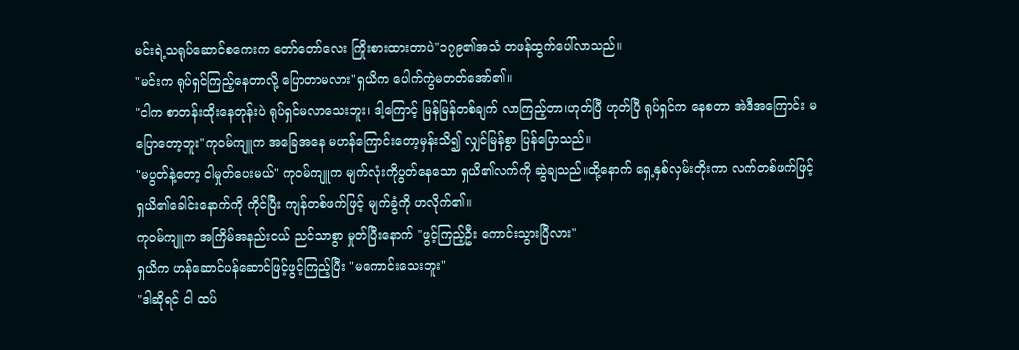မင်းရဲ့သရုပ်ဆောင်စကေးက တော်တော်လေး ကြိုးစားထားတာပဲ"၁၇၉၏အသံ တဖန်ထွက်ပေါ်လာသည်။
"မင်းက ရုပ်ရှင်ကြည့်နေတာလို့ ပြောတာမလား"ရှယိက ပေါက်ကွဲမတတ်အော်၏။
"ငါက စာတန်းထိုးနေတုန်းပဲ ရုပ်ရှင်မလာသေးဘူး၊ ဒါ့ကြောင့် မြန်မြန်တစ်ချက် လာကြည့်တာ၊ဟုတ်ပြီ ဟုတ်ပြီ ရုပ်ရှင်က နေစတာ အဲဒီအကြောင်း မပြောတော့ဘူး"ကုဝမ်ကျူက အခြေအနေ မဟန်ကြောင်းတော့မှန်းသိ၍ လျှင်မြန်စွာ ပြန်ပြောသည်။
"မပွတ်နဲ့တော့ ငါမှုတ်ပေးမယ်" ကုဝမ်ကျူက မျက်လုံးကိုပွတ်နေသော ရှယိ၏လက်ကို ဆွဲချသည်။ထို့နောက် ရှေ့နှစ်လှမ်းတိုးကာ လက်တစ်ဖက်ဖြင့် ရှယိ၏ခေါင်းနောက်ကို ကိုင်ပြီး ကျန်တစ်ဖက်ဖြင့် မျက်ခွံကို ဟလိုက်၏။
ကုဝမ်ကျူက အကြိမ်အနည်းငယ် ညင်သာစွာ မှုတ်ပြီးနောက် "ဖွင့်ကြည့်ဦး ကောင်းသွားပြီလား"
ရှယိက ဟန်ဆောင်ပန်ဆောင်ဖြင့်ဖွင့်ကြည့်ပြီး "မကောင်းသေးဘူး"
"ဒါဆိုရင် ငါ ထပ်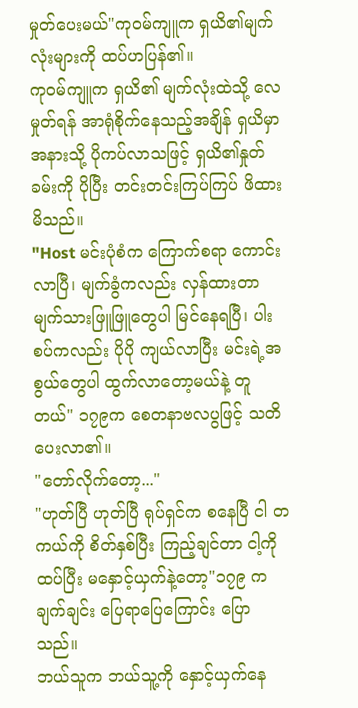မှုတ်ပေးမယ်"ကုဝမ်ကျူက ရှယိ၏မျက်လုံးများကို ထပ်ဟပြန်၏။
ကုဝမ်ကျူက ရှယိ၏ မျက်လုံးထဲသို့ လေမှုတ်ရန် အာရုံစိုက်နေသည့်အချိန် ရှယိမှာ အနားသို့ ပိုကပ်လာသဖြင့် ရှယိ၏နှုတ်ခမ်းကို ပိုပြီး တင်းတင်းကြပ်ကြပ် ဖိထားမိသည်။
"Host မင်းပုံစံက ကြောက်စရာ ကောင်းလာပြီ၊ မျက်ခွံကလည်း လှန်ထားတာ မျက်သားဖြူဖြူတွေပါ မြင်နေရပြီ၊ ပါးစပ်ကလည်း ပိုပို ကျယ်လာပြီး မင်းရဲ့အစွယ်တွေပါ ထွက်လာတော့မယ်နဲ့ တူတယ်" ၁၇၉က စေတနာဗလပွဖြင့် သတိပေးလာ၏။
"တော်လိုက်တော့..."
"ဟုတ်ပြီ ဟုတ်ပြီ ရုပ်ရှင်က စနေပြီ ငါ တကယ်ကို စိတ်နှစ်ပြီး ကြည့်ချင်တာ ငါ့ကို ထပ်ပြီး မနှောင့်ယှက်နဲ့တော့"၁၇၉ က ချက်ချင်း ပြေရာပြေကြောင်း ပြောသည်။
ဘယ်သူက ဘယ်သူ့ကို နှောင့်ယှက်နေ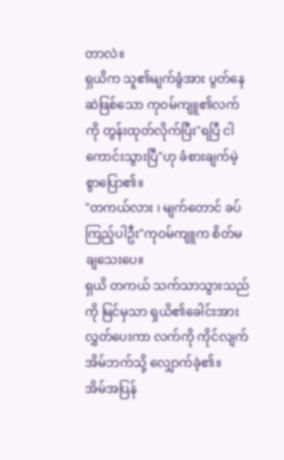တာလဲ။
ရှယိက သူ၏မျက်ခွံအား ပွတ်နေဆဲဖြစ်သော ကုဝမ်ကျူ၏လက်ကို တွန်းထုတ်လိုက်ပြီး"ရပြီ ငါကောင်းသွားပြီ"ဟု ခံစားချက်မဲ့စွာပြော၏။
"တကယ်လား ၊ မျက်တောင် ခပ်ကြည့်ပါဦး"ကုဝမ်ကျူက စိတ်မချသေးပေ။
ရှယိ တကယ် သက်သာသွားသည်ကို မြင်မှသာ ရှယိ၏ခေါင်းအား လွှတ်ပေးကာ လက်ကို ကိုင်လျက် အိမ်ဘက်သို့ လျှောက်ခဲ့၏။
အိမ်အပြန်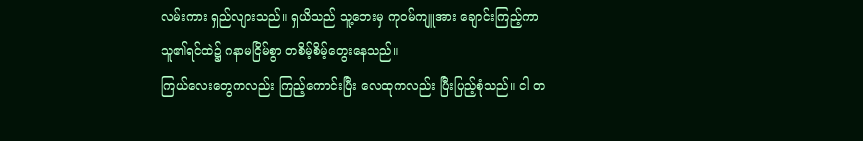လမ်းကား ရှည်လျားသည်။ ရှယိသည် သူ့ဘေးမှ ကုဝမ်ကျူအား ချောင်းကြည့်ကာ သူ၏ရင်ထဲ၌ ဂနာမငြိမ်စွာ တစိမ့်စိမ့်တွေးနေသည်။
ကြယ်လေးတွေကလည်း ကြည့်ကောင်းပြီး လေထုကလည်း ပြီးပြည့်စုံသည်။ ငါ တ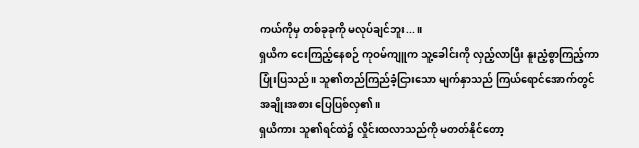ကယ်ကိုမှ တစ်ခုခုကို မလုပ်ချင်ဘူး...။
ရှယိက ငေးကြည့်နေစဉ် ကုဝမ်ကျူက သူ့ခေါင်းကို လှည့်လာပြီး နူးညံ့စွာကြည့်ကာ ပြုံးပြသည်။ သူ၏တည်ကြည်ခံ့ငြားသော မျက်နှာသည် ကြယ်ရောင်အောက်တွင် အချိုးအစား ပြေပြစ်လှ၏။
ရှယိကား သူ၏ရင်ထဲ၌ လှိုင်းထလာသည်ကို မတတ်နိုင်တော့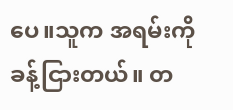ပေ။သူက အရမ်းကို ခန့်ငြားတယ်။ တ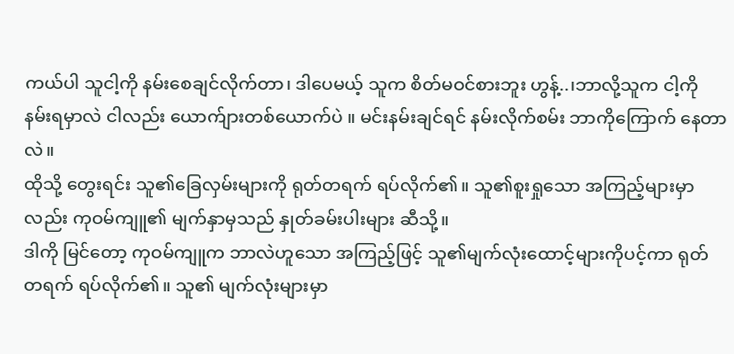ကယ်ပါ သူငါ့ကို နမ်းစေချင်လိုက်တာ၊ ဒါပေမယ့် သူက စိတ်မဝင်စားဘူး ဟွန့်..၊ဘာလို့သူက ငါ့ကို နမ်းရမှာလဲ ငါလည်း ယောက်ျားတစ်ယောက်ပဲ ။ မင်းနမ်းချင်ရင် နမ်းလိုက်စမ်း ဘာကိုကြောက် နေတာလဲ။
ထိုသို့ တွေးရင်း သူ၏ခြေလှမ်းများကို ရုတ်တရက် ရပ်လိုက်၏။ သူ၏စူးရှုသော အကြည့်များမှာလည်း ကုဝမ်ကျူ၏ မျက်နှာမှသည် နှုတ်ခမ်းပါးများ ဆီသို့။
ဒါကို မြင်တော့ ကုဝမ်ကျူက ဘာလဲဟူသော အကြည့်ဖြင့် သူ၏မျက်လုံးထောင့်များကိုပင့်ကာ ရုတ်တရက် ရပ်လိုက်၏။ သူ၏ မျက်လုံးများမှာ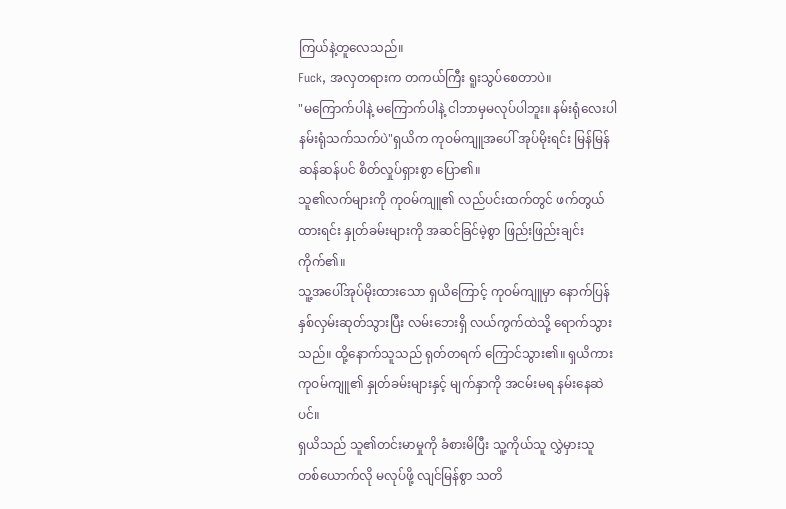ကြယ်နဲ့တူလေသည်။
Fuck, အလှတရားက တကယ်ကြီး ရူးသွပ်စေတာပဲ။
"မကြောက်ပါနဲ့ မကြောက်ပါနဲ့ ငါဘာမှမလုပ်ပါဘူး။ နမ်းရုံလေးပါ နမ်းရုံသက်သက်ပဲ"ရှယိက ကုဝမ်ကျူအပေါ် အုပ်မိုးရင်း မြန်မြန်ဆန်ဆန်ပင် စိတ်လှုပ်ရှားစွာ ပြော၏။
သူ၏လက်များကို ကုဝမ်ကျူ၏ လည်ပင်းထက်တွင် ဖက်တွယ်ထားရင်း နှုတ်ခမ်းများကို အဆင်ခြင်မဲ့စွာ ဖြည်းဖြည်းချင်း ကိုက်၏။
သူ့အပေါ်အုပ်မိုးထားသော ရှယိကြောင့် ကုဝမ်ကျူမှာ နောက်ပြန် နှစ်လှမ်းဆုတ်သွားပြီး လမ်းဘေးရှိ လယ်ကွက်ထဲသို့ ရောက်သွားသည်။ ထို့နောက်သူသည် ရုတ်တရက် ကြောင်သွား၏။ ရှယိကား ကုဝမ်ကျူ၏ နှုတ်ခမ်းများနှင့် မျက်နှာကို အငမ်းမရ နမ်းနေဆဲပင်။
ရှယိသည် သူ၏တင်းမာမှုကို ခံစားမိပြီး သူ့ကိုယ်သူ လွှဲမှားသူ တစ်ယောက်လို မလုပ်ဖို့ လျင်မြန်စွာ သတိ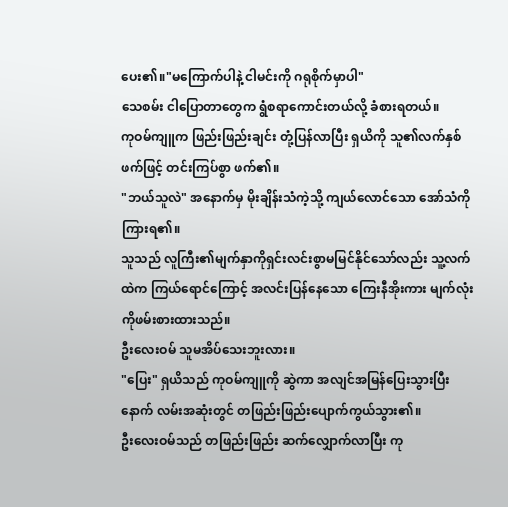ပေး၏။"မကြောက်ပါနဲ့ ငါမင်းကို ဂရုစိုက်မှာပါ"
သေစမ်း ငါပြောတာတွေက ရွံစရာကောင်းတယ်လို့ ခံစားရတယ်။
ကုဝမ်ကျူက ဖြည်းဖြည်းချင်း တုံ့ပြန်လာပြီး ရှယိကို သူ၏လက်နှစ်ဖက်ဖြင့် တင်းကြပ်စွာ ဖက်၏။
"ဘယ်သူလဲ" အနောက်မှ မိုးချိန်းသံကဲ့သို့ ကျယ်လောင်သော အော်သံကိုကြားရ၏။
သူသည် လူကြီး၏မျက်နှာကိုရှင်းလင်းစွာမမြင်နိုင်သော်လည်း သူ့လက်ထဲက ကြယ်ရောင်ကြောင့် အလင်းပြန်နေသော ကြေးနီအိုးကား မျက်လုံးကိုဖမ်းစားထားသည်။
ဦးလေးဝမ် သူမအိပ်သေးဘူးလား။
"ပြေး" ရှယိသည် ကုဝမ်ကျူကို ဆွဲကာ အလျင်အမြန်ပြေးသွားပြီးနောက် လမ်းအဆုံးတွင် တဖြည်းဖြည်းပျောက်ကွယ်သွား၏။
ဦးလေးဝမ်သည် တဖြည်းဖြည်း ဆက်လျှောက်လာပြီး ကု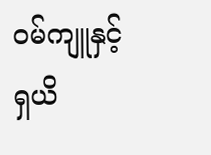ဝမ်ကျူနှင့်ရှယိ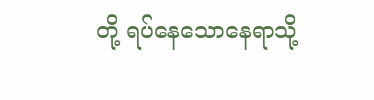တို့ ရပ်နေသောနေရာသို့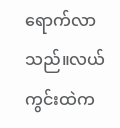ရောက်လာသည်။လယ်ကွင်းထဲက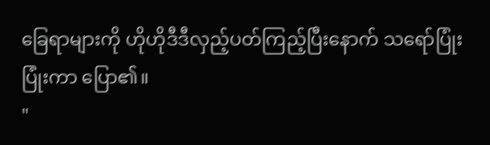ခြေရာများကို ဟိုဟိုဒီဒီလှည့်ပတ်ကြည့်ပြီးနောက် သရော်ပြုံး ပြုံးကာ ပြော၏။
"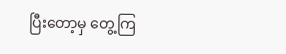ပြီးတော့မှ တွေ့ကြ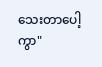သေးတာပေါ့ကွာ"